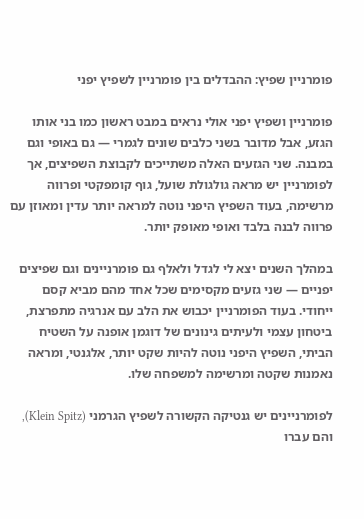פומרניין שפיץ: ההבדלים בין פומרניין לשפיץ יפני

פומרניין ושפיץ יפני אולי נראים במבט ראשון כמו בני אותו הגזע, אבל מדובר בשני כלבים שונים לגמרי — גם באופי וגם במבנה. שני הגזעים האלה משתייכים לקבוצת השפיצים, אך לפומרניין יש מראה גולגולת שועל, גוף קומפקטי ופרווה מרשימה, בעוד השפיץ היפני נוטה למראה יותר עדין ומאוזן עם פרווה לבנה בלבד ואופי מאופק יותר.

במהלך השנים יצא לי לגדל ולאלף גם פומרניינים וגם שפיצים יפניים — שני גזעים מקסימים שכל אחד מהם מביא קסם ייחודי. בעוד הפומרניין יכבוש את הלב עם אנרגיה מתפרצת, ביטחון עצמי ולעיתים גינונים של דוגמן אופנה על השטיח הביתי, השפיץ היפני נוטה להיות שקט יותר, אלגנטי, ומראה נאמנות שקטה ומרשימה למשפחה שלו.

לפומרניינים יש גנטיקה הקשורה לשפיץ הגרמני (Klein Spitz), והם עברו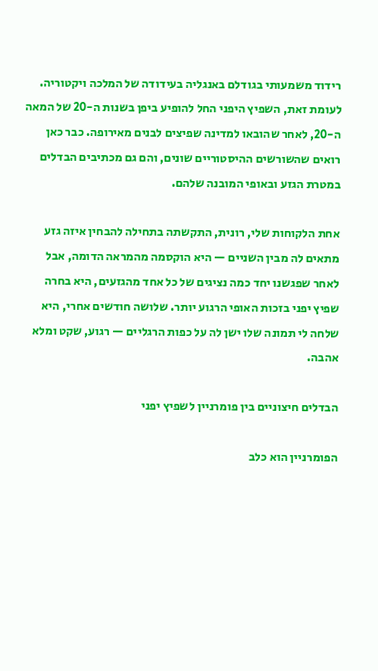רידוד משמעותי בגודלם באנגליה בעידודה של המלכה ויקטוריה. לעומת זאת, השפיץ היפני החל להופיע ביפן בשנות ה-20 של המאה ה-20, לאחר שהובאו למדינה שפיצים לבנים מאירופה. כבר כאן רואים שהשורשים ההיסטוריים שונים, והם גם מכתיבים הבדלים במטרת הגזע ובאופי המובנה שלהם.

אחת הלקוחות שלי, רונית, התקשתה בתחילה להבחין איזה גזע מתאים לה מבין השניים — היא הוקסמה מהמראה הדומה, אבל לאחר שפגשנו יחד כמה נציגים של כל אחד מהגזעים, היא בחרה שפיץ יפני בזכות האופי הרגוע יותר. שלושה חודשים אחרי, היא שלחה לי תמונה שלו ישן לה על כפות הרגליים — רגוע, שקט ומלא אהבה.

הבדלים חיצוניים בין פומרניין לשפיץ יפני

הפומרניין הוא כלב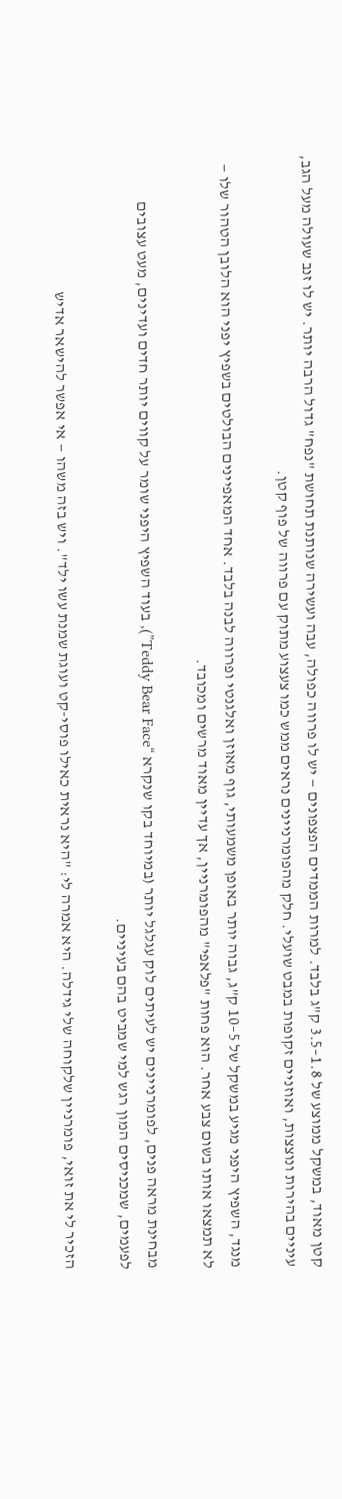קטן מאוד, במשקל ממוצע של 1.8–3.5 ק"ג בלבד. למרות הממדים הפצפונים — יש לו פרווה כפולה, עבה ועשירה שנותנת תחושת "נפח" גדול הרבה יותר. יש לו זנב שעולה מעל הגב, עיניים בהירות ונוצצות, ואוזניים זקופות במבט שועלי. חלק מהפומרניינים נראים ממש כמו צעצוע מתוק עם פרווה של פוף קטן.

מנגד, השפיץ היפני מגיע במשקל של 5–10 ק"ג, גבוה יותר באופן משמעותי, גוף מאוזן ואלגנטי ופרווה לבנה בלבד. אחד המאפיינים הבולטים בשפיץ יפני הוא הלובן הטהור שלו — לא תמצאו אותו בשום צבע אחר. הוא פחות "פלאפי" מהפומרניין, אך עדיין מאוד מרשים ומכובד.

מבחינת מראה פנים, לפומרניינים יש לעיתים לוק עגלגל יותר (במיוחד בקו שנקרא “Teddy Bear Face”), בעוד השפיץ היפני שומר על קווים יותר חדים ועדינים, מעט עצובים לפעמים, שמכניסים המון רגש למי שמביט בהם בעיניים.

הזכיר לי את זואי, פומרניין שלקוחה שלי גידלה. היא אמרה לי: "היא נראית כאילו פוסי-קט ועוגת שמנת עשו ילד". ויש בזה משהו — אי אפשר להישאר אדיש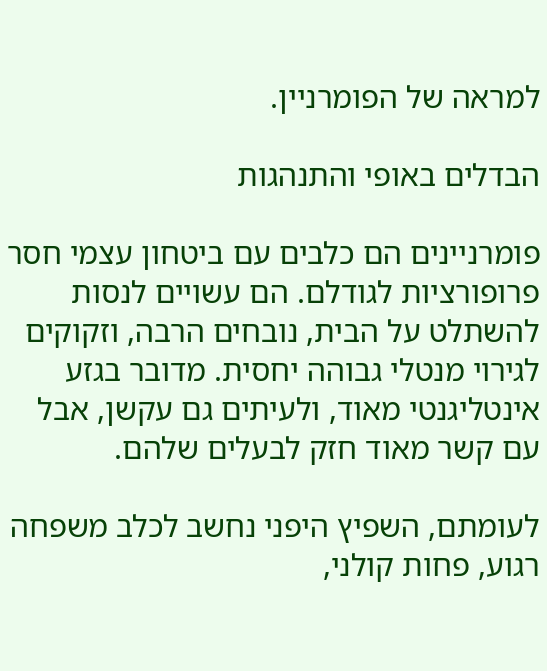למראה של הפומרניין.

הבדלים באופי והתנהגות

פומרניינים הם כלבים עם ביטחון עצמי חסר פרופורציות לגודלם. הם עשויים לנסות להשתלט על הבית, נובחים הרבה, וזקוקים לגירוי מנטלי גבוהה יחסית. מדובר בגזע אינטליגנטי מאוד, ולעיתים גם עקשן, אבל עם קשר מאוד חזק לבעלים שלהם.

לעומתם, השפיץ היפני נחשב לכלב משפחה רגוע, פחות קולני,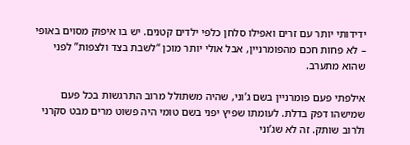ידידותי יותר עם זרים ואפילו סלחן כלפי ילדים קטנים. יש בו איפוק מסוים באופי – לא פחות חכם מהפומרניין, אבל אולי יותר מוכן “לשבת בצד ולצפות” לפני שהוא מתערב.

אילפתי פעם פומרניין בשם ג’וני, שהיה משתולל מרוב התרגשות בכל פעם שמישהו דפק בדלת. לעומתו שפיץ יפני בשם טומי היה פשוט מרים מבט סקרני ולרוב שותק. זה לא שג’וני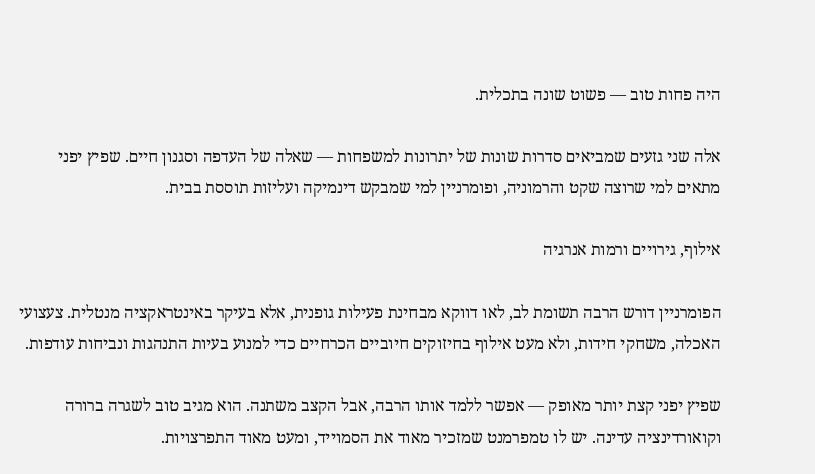היה פחות טוב — פשוט שונה בתכלית.

אלה שני גזעים שמביאים סדרות שונות של יתרונות למשפחות — שאלה של העדפה וסגנון חיים. שפיץ יפני מתאים למי שרוצה שקט והרמוניה, ופומרניין למי שמבקש דינמיקה ועליזות תוססת בבית.

אילוף, גירויים ורמות אנרגיה

הפומרניין דורש הרבה תשומת לב, לאו דווקא מבחינת פעילות גופנית, אלא בעיקר באינטראקציה מנטלית. צעצועי האכלה, משחקי חידות, ולא מעט אילוף בחיזוקים חיוביים הכרחיים כדי למנוע בעיות התנהגות ונביחות עודפות.

שפיץ יפני קצת יותר מאופק — אפשר ללמד אותו הרבה, אבל הקצב משתנה. הוא מגיב טוב לשגרה ברורה וקואורדינציה עדינה. יש לו טמפרמנט שמזכיר מאוד את הסמוייד, ומעט מאוד התפרצויות.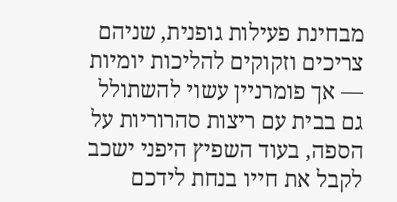מבחינת פעילות גופנית, שניהם צריכים וזקוקים להליכות יומיות — אך פומרניין עשוי להשתולל גם בבית עם ריצות סהרוריות על הספה, בעוד השפיץ היפני ישכב לקבל את חייו בנחת לידכם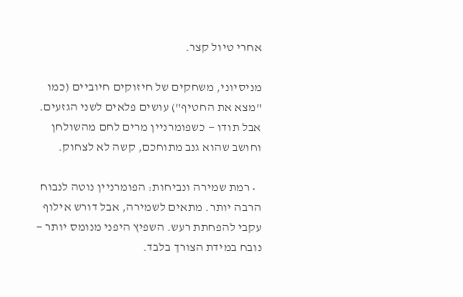אחרי טיול קצר.

מניסיוני, משחקים של חיזוקים חיוביים (כמו "מצא את החטיף") עושים פלאים לשני הגזעים. אבל תודו — כשפומרניין מרים לחם מהשולחן וחושב שהוא גנב מתוחכם, קשה לא לצחוק.

  • רמת שמירה ונביחות: הפומרניין נוטה לנבוח הרבה יותר. מתאים לשמירה, אבל דורש אילוף עקבי להפחתת רעש. השפיץ היפני מנומס יותר — נובח במידת הצורך בלבד.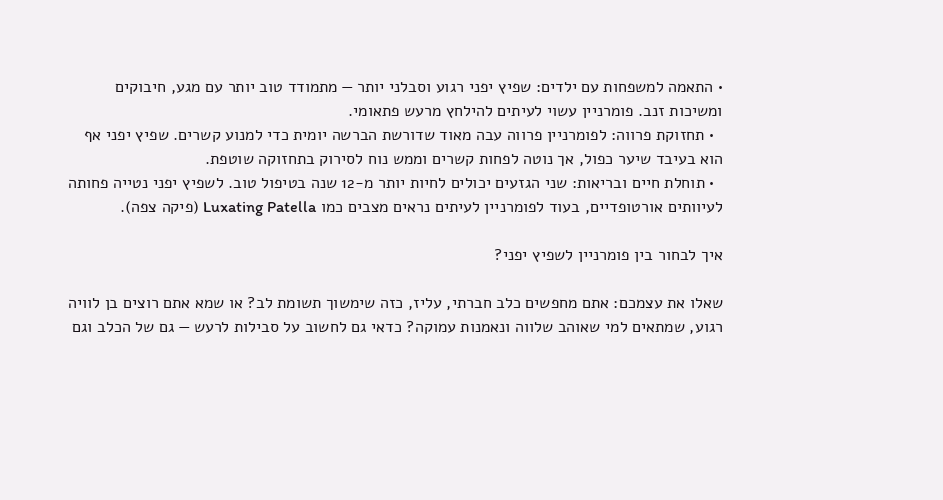• התאמה למשפחות עם ילדים: שפיץ יפני רגוע וסבלני יותר — מתמודד טוב יותר עם מגע, חיבוקים ומשיכות זנב. פומרניין עשוי לעיתים להילחץ מרעש פתאומי.
  • תחזוקת פרווה: לפומרניין פרווה עבה מאוד שדורשת הברשה יומית כדי למנוע קשרים. שפיץ יפני אף הוא בעיבד שיער כפול, אך נוטה לפחות קשרים וממש נוח לסירוק בתחזוקה שוטפת.
  • תוחלת חיים ובריאות: שני הגזעים יכולים לחיות יותר מ-12 שנה בטיפול טוב. לשפיץ יפני נטייה פחותה לעיוותים אורטופדיים, בעוד לפומרניין לעיתים נראים מצבים כמו Luxating Patella (פיקה צפה).

איך לבחור בין פומרניין לשפיץ יפני?

שאלו את עצמכם: אתם מחפשים כלב חברתי, עליז, כזה שימשוך תשומת לב? או שמא אתם רוצים בן לוויה רגוע, שמתאים למי שאוהב שלווה ונאמנות עמוקה? כדאי גם לחשוב על סבילות לרעש — גם של הכלב וגם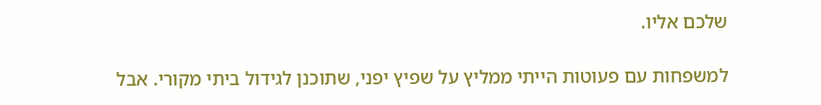שלכם אליו.

למשפחות עם פעוטות הייתי ממליץ על שפיץ יפני, שתוכנן לגידול ביתי מקורי. אבל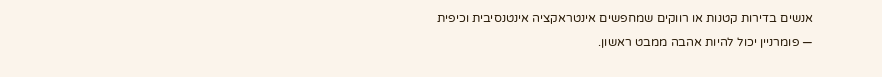אנשים בדירות קטנות או רווקים שמחפשים אינטראקציה אינטנסיבית וכיפית — פומרניין יכול להיות אהבה ממבט ראשון.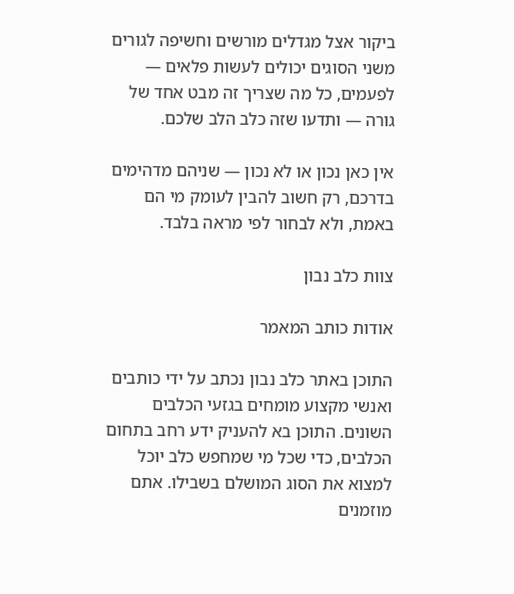ביקור אצל מגדלים מורשים וחשיפה לגורים משני הסוגים יכולים לעשות פלאים — לפעמים, כל מה שצריך זה מבט אחד של גורה — ותדעו שזה כלב הלב שלכם.

אין כאן נכון או לא נכון — שניהם מדהימים בדרכם, רק חשוב להבין לעומק מי הם באמת, ולא לבחור לפי מראה בלבד.

צוות כלב נבון

אודות כותב המאמר

התוכן באתר כלב נבון נכתב על ידי כותבים ואנשי מקצוע מומחים בגזעי הכלבים השונים. התוכן בא להעניק ידע רחב בתחום הכלבים, כדי שכל מי שמחפש כלב יוכל למצוא את הסוג המושלם בשבילו. אתם מוזמנים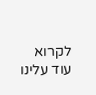לקרוא עוד עלינו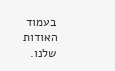בעמוד האודות שלנו.